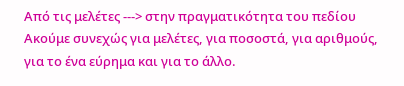Από τις μελέτες ---> στην πραγματικότητα του πεδίου
Ακούμε συνεχώς για μελέτες, για ποσοστά, για αριθμούς, για το ένα εύρημα και για το άλλο.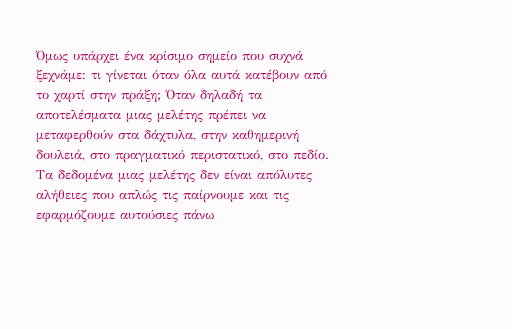Όμως υπάρχει ένα κρίσιμο σημείο που συχνά ξεχνάμε: τι γίνεται όταν όλα αυτά κατέβουν από το χαρτί στην πράξη; Όταν δηλαδή τα αποτελέσματα μιας μελέτης πρέπει να μεταφερθούν στα δάχτυλα, στην καθημερινή δουλειά, στο πραγματικό περιστατικό, στο πεδίο.
Τα δεδομένα μιας μελέτης δεν είναι απόλυτες αλήθειες που απλώς τις παίρνουμε και τις εφαρμόζουμε αυτούσιες πάνω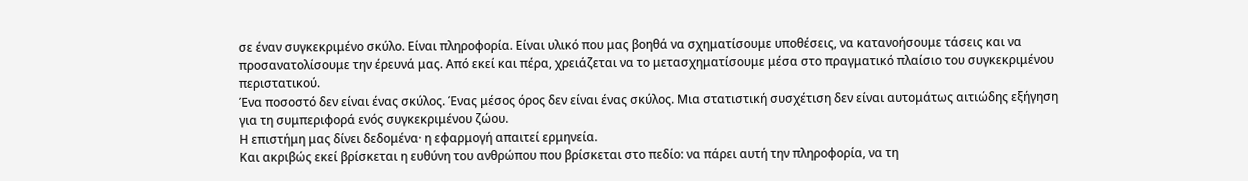σε έναν συγκεκριμένο σκύλο. Είναι πληροφορία. Είναι υλικό που μας βοηθά να σχηματίσουμε υποθέσεις, να κατανοήσουμε τάσεις και να προσανατολίσουμε την έρευνά μας. Από εκεί και πέρα, χρειάζεται να το μετασχηματίσουμε μέσα στο πραγματικό πλαίσιο του συγκεκριμένου περιστατικού.
Ένα ποσοστό δεν είναι ένας σκύλος. Ένας μέσος όρος δεν είναι ένας σκύλος. Μια στατιστική συσχέτιση δεν είναι αυτομάτως αιτιώδης εξήγηση για τη συμπεριφορά ενός συγκεκριμένου ζώου.
Η επιστήμη μας δίνει δεδομένα· η εφαρμογή απαιτεί ερμηνεία.
Και ακριβώς εκεί βρίσκεται η ευθύνη του ανθρώπου που βρίσκεται στο πεδίο: να πάρει αυτή την πληροφορία, να τη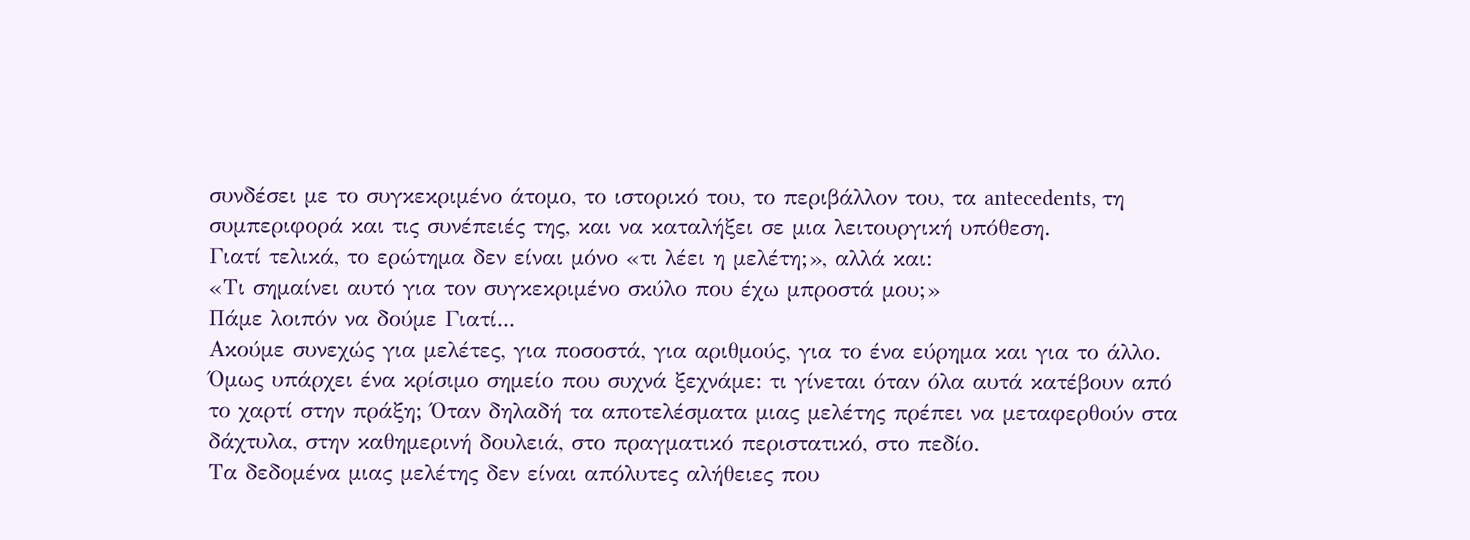συνδέσει με το συγκεκριμένο άτομο, το ιστορικό του, το περιβάλλον του, τα antecedents, τη συμπεριφορά και τις συνέπειές της, και να καταλήξει σε μια λειτουργική υπόθεση.
Γιατί τελικά, το ερώτημα δεν είναι μόνο «τι λέει η μελέτη;», αλλά και:
«Τι σημαίνει αυτό για τον συγκεκριμένο σκύλο που έχω μπροστά μου;»
Πάμε λοιπόν να δούμε Γιατί...
Ακούμε συνεχώς για μελέτες, για ποσοστά, για αριθμούς, για το ένα εύρημα και για το άλλο.
Όμως υπάρχει ένα κρίσιμο σημείο που συχνά ξεχνάμε: τι γίνεται όταν όλα αυτά κατέβουν από το χαρτί στην πράξη; Όταν δηλαδή τα αποτελέσματα μιας μελέτης πρέπει να μεταφερθούν στα δάχτυλα, στην καθημερινή δουλειά, στο πραγματικό περιστατικό, στο πεδίο.
Τα δεδομένα μιας μελέτης δεν είναι απόλυτες αλήθειες που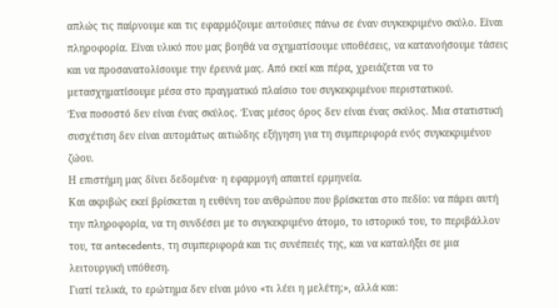απλώς τις παίρνουμε και τις εφαρμόζουμε αυτούσιες πάνω σε έναν συγκεκριμένο σκύλο. Είναι πληροφορία. Είναι υλικό που μας βοηθά να σχηματίσουμε υποθέσεις, να κατανοήσουμε τάσεις και να προσανατολίσουμε την έρευνά μας. Από εκεί και πέρα, χρειάζεται να το μετασχηματίσουμε μέσα στο πραγματικό πλαίσιο του συγκεκριμένου περιστατικού.
Ένα ποσοστό δεν είναι ένας σκύλος. Ένας μέσος όρος δεν είναι ένας σκύλος. Μια στατιστική συσχέτιση δεν είναι αυτομάτως αιτιώδης εξήγηση για τη συμπεριφορά ενός συγκεκριμένου ζώου.
Η επιστήμη μας δίνει δεδομένα· η εφαρμογή απαιτεί ερμηνεία.
Και ακριβώς εκεί βρίσκεται η ευθύνη του ανθρώπου που βρίσκεται στο πεδίο: να πάρει αυτή την πληροφορία, να τη συνδέσει με το συγκεκριμένο άτομο, το ιστορικό του, το περιβάλλον του, τα antecedents, τη συμπεριφορά και τις συνέπειές της, και να καταλήξει σε μια λειτουργική υπόθεση.
Γιατί τελικά, το ερώτημα δεν είναι μόνο «τι λέει η μελέτη;», αλλά και: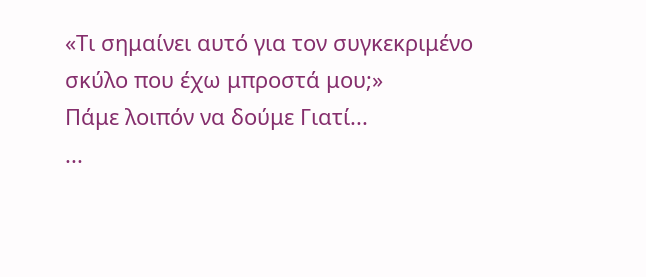«Τι σημαίνει αυτό για τον συγκεκριμένο σκύλο που έχω μπροστά μου;»
Πάμε λοιπόν να δούμε Γιατί...
...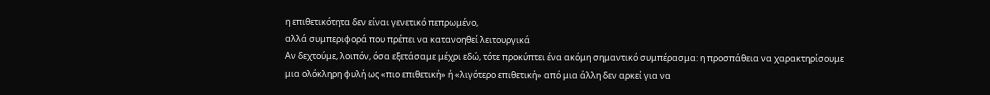η επιθετικότητα δεν είναι γενετικό πεπρωμένο,
αλλά συμπεριφορά που πρέπει να κατανοηθεί λειτουργικά
Αν δεχτούμε, λοιπόν, όσα εξετάσαμε μέχρι εδώ, τότε προκύπτει ένα ακόμη σημαντικό συμπέρασμα: η προσπάθεια να χαρακτηρίσουμε μια ολόκληρη φυλή ως «πιο επιθετική» ή «λιγότερο επιθετική» από μια άλλη δεν αρκεί για να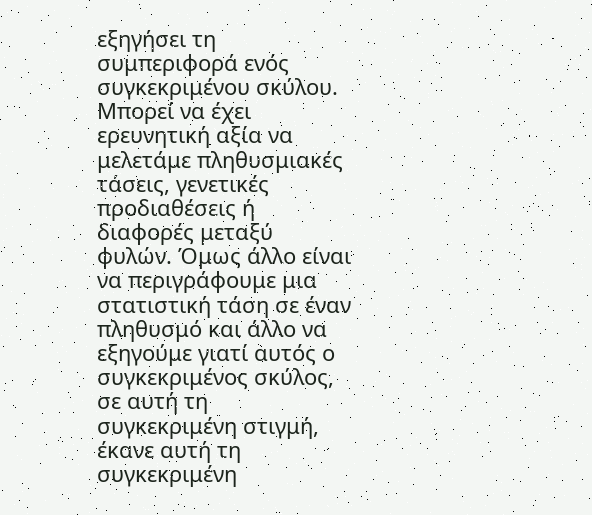εξηγήσει τη συμπεριφορά ενός συγκεκριμένου σκύλου.
Μπορεί να έχει ερευνητική αξία να μελετάμε πληθυσμιακές τάσεις, γενετικές προδιαθέσεις ή διαφορές μεταξύ φυλών. Όμως άλλο είναι να περιγράφουμε μια στατιστική τάση σε έναν πληθυσμό και άλλο να εξηγούμε γιατί αυτός ο συγκεκριμένος σκύλος, σε αυτή τη συγκεκριμένη στιγμή, έκανε αυτή τη συγκεκριμένη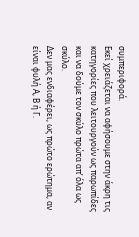συμπεριφορά.
Εκεί χρειάζεται να αφήσουμε στην άκρη τις κατηγορίες που λειτουργούν ως παρωπίδες και να δούμε τον σκύλο πρώτα απ’ όλα ως σκύλο.
Δεν μας ενδιαφέρει, ως πρώτο ερώτημα, αν είναι φυλή Α, Β ή Γ.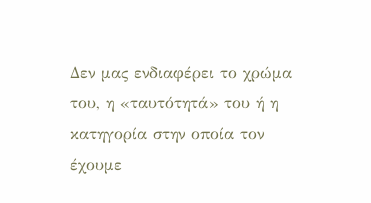Δεν μας ενδιαφέρει το χρώμα του, η «ταυτότητά» του ή η κατηγορία στην οποία τον έχουμε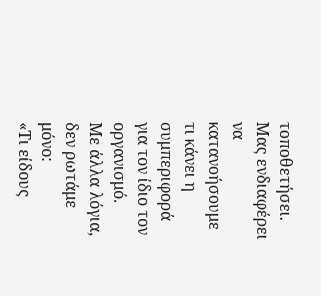τοποθετήσει. Μας ενδιαφέρει να κατανοήσουμε τι κάνει η συμπεριφορά για τον ίδιο τον οργανισμό.
Με άλλα λόγια, δεν ρωτάμε μόνο:
«Τι είδους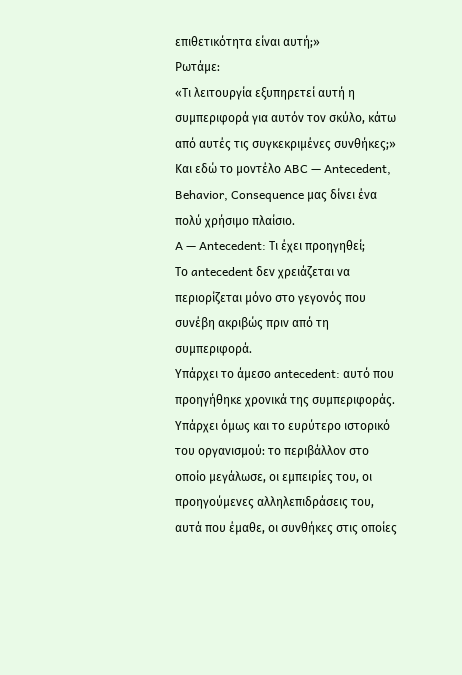επιθετικότητα είναι αυτή;»
Ρωτάμε:
«Τι λειτουργία εξυπηρετεί αυτή η συμπεριφορά για αυτόν τον σκύλο, κάτω από αυτές τις συγκεκριμένες συνθήκες;»
Και εδώ το μοντέλο ABC — Antecedent, Behavior, Consequence μας δίνει ένα πολύ χρήσιμο πλαίσιο.
A — Antecedent: Τι έχει προηγηθεί;
Το antecedent δεν χρειάζεται να περιορίζεται μόνο στο γεγονός που συνέβη ακριβώς πριν από τη συμπεριφορά.
Υπάρχει το άμεσο antecedent: αυτό που προηγήθηκε χρονικά της συμπεριφοράς.
Υπάρχει όμως και το ευρύτερο ιστορικό του οργανισμού: το περιβάλλον στο οποίο μεγάλωσε, οι εμπειρίες του, οι προηγούμενες αλληλεπιδράσεις του, αυτά που έμαθε, οι συνθήκες στις οποίες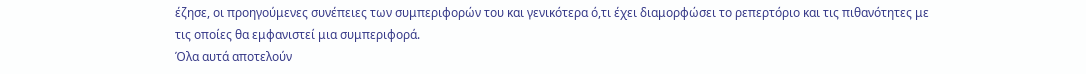έζησε, οι προηγούμενες συνέπειες των συμπεριφορών του και γενικότερα ό,τι έχει διαμορφώσει το ρεπερτόριο και τις πιθανότητες με τις οποίες θα εμφανιστεί μια συμπεριφορά.
Όλα αυτά αποτελούν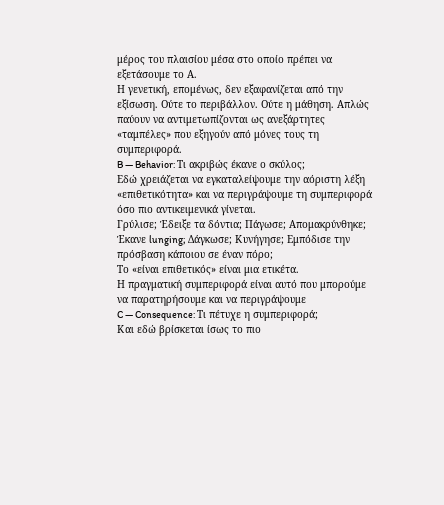μέρος του πλαισίου μέσα στο οποίο πρέπει να εξετάσουμε το Α.
Η γενετική, επομένως, δεν εξαφανίζεται από την εξίσωση. Ούτε το περιβάλλον. Ούτε η μάθηση. Απλώς παύουν να αντιμετωπίζονται ως ανεξάρτητες «ταμπέλες» που εξηγούν από μόνες τους τη συμπεριφορά.
B — Behavior: Τι ακριβώς έκανε ο σκύλος;
Εδώ χρειάζεται να εγκαταλείψουμε την αόριστη λέξη «επιθετικότητα» και να περιγράψουμε τη συμπεριφορά όσο πιο αντικειμενικά γίνεται.
Γρύλισε; Έδειξε τα δόντια; Πάγωσε; Απομακρύνθηκε; Έκανε lunging; Δάγκωσε; Κυνήγησε; Εμπόδισε την πρόσβαση κάποιου σε έναν πόρο;
Το «είναι επιθετικός» είναι μια ετικέτα.
Η πραγματική συμπεριφορά είναι αυτό που μπορούμε να παρατηρήσουμε και να περιγράψουμε
C — Consequence: Τι πέτυχε η συμπεριφορά;
Και εδώ βρίσκεται ίσως το πιο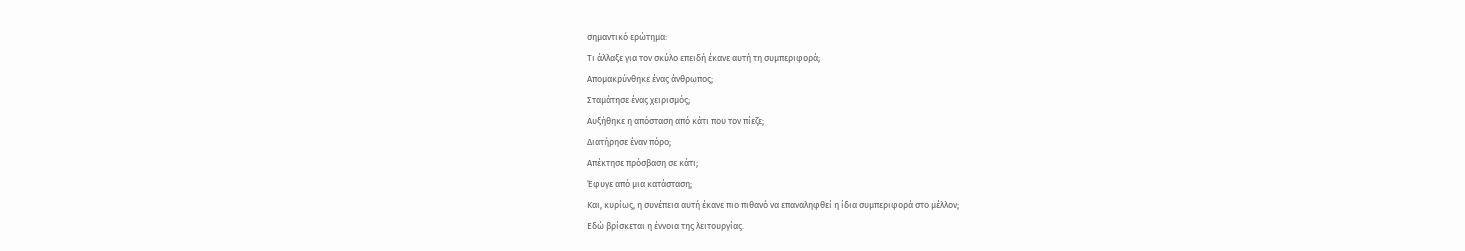σημαντικό ερώτημα:
Τι άλλαξε για τον σκύλο επειδή έκανε αυτή τη συμπεριφορά;
Απομακρύνθηκε ένας άνθρωπος;
Σταμάτησε ένας χειρισμός;
Αυξήθηκε η απόσταση από κάτι που τον πίεζε;
Διατήρησε έναν πόρο;
Απέκτησε πρόσβαση σε κάτι;
Έφυγε από μια κατάσταση;
Και, κυρίως, η συνέπεια αυτή έκανε πιο πιθανό να επαναληφθεί η ίδια συμπεριφορά στο μέλλον;
Εδώ βρίσκεται η έννοια της λειτουργίας.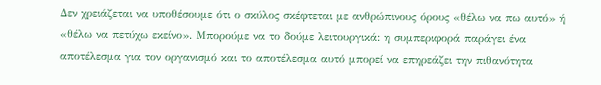Δεν χρειάζεται να υποθέσουμε ότι ο σκύλος σκέφτεται με ανθρώπινους όρους «θέλω να πω αυτό» ή «θέλω να πετύχω εκείνο». Μπορούμε να το δούμε λειτουργικά: η συμπεριφορά παράγει ένα αποτέλεσμα για τον οργανισμό και το αποτέλεσμα αυτό μπορεί να επηρεάζει την πιθανότητα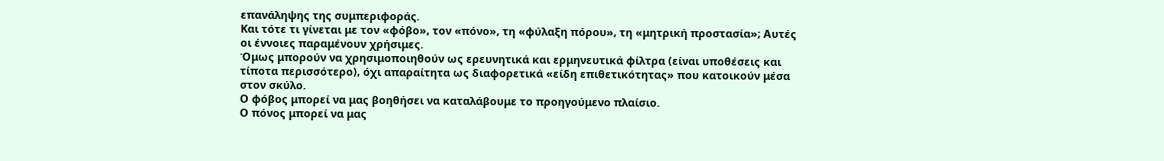επανάληψης της συμπεριφοράς.
Και τότε τι γίνεται με τον «φόβο», τον «πόνο», τη «φύλαξη πόρου», τη «μητρική προστασία»; Αυτές οι έννοιες παραμένουν χρήσιμες.
Όμως μπορούν να χρησιμοποιηθούν ως ερευνητικά και ερμηνευτικά φίλτρα (είναι υποθέσεις και τίποτα περισσότερο), όχι απαραίτητα ως διαφορετικά «είδη επιθετικότητας» που κατοικούν μέσα στον σκύλο.
Ο φόβος μπορεί να μας βοηθήσει να καταλάβουμε το προηγούμενο πλαίσιο.
Ο πόνος μπορεί να μας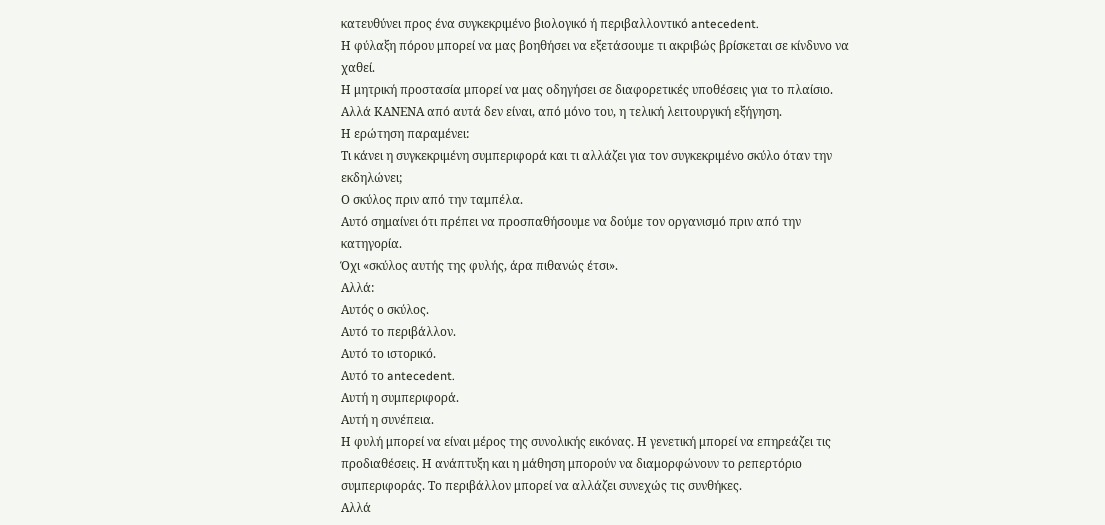κατευθύνει προς ένα συγκεκριμένο βιολογικό ή περιβαλλοντικό antecedent.
Η φύλαξη πόρου μπορεί να μας βοηθήσει να εξετάσουμε τι ακριβώς βρίσκεται σε κίνδυνο να χαθεί.
Η μητρική προστασία μπορεί να μας οδηγήσει σε διαφορετικές υποθέσεις για το πλαίσιο.
Αλλά ΚΑΝΕΝΑ από αυτά δεν είναι, από μόνο του, η τελική λειτουργική εξήγηση.
Η ερώτηση παραμένει:
Τι κάνει η συγκεκριμένη συμπεριφορά και τι αλλάζει για τον συγκεκριμένο σκύλο όταν την εκδηλώνει;
Ο σκύλος πριν από την ταμπέλα.
Αυτό σημαίνει ότι πρέπει να προσπαθήσουμε να δούμε τον οργανισμό πριν από την κατηγορία.
Όχι «σκύλος αυτής της φυλής, άρα πιθανώς έτσι».
Αλλά:
Αυτός ο σκύλος.
Αυτό το περιβάλλον.
Αυτό το ιστορικό.
Αυτό το antecedent.
Αυτή η συμπεριφορά.
Αυτή η συνέπεια.
Η φυλή μπορεί να είναι μέρος της συνολικής εικόνας. Η γενετική μπορεί να επηρεάζει τις προδιαθέσεις. Η ανάπτυξη και η μάθηση μπορούν να διαμορφώνουν το ρεπερτόριο συμπεριφοράς. Το περιβάλλον μπορεί να αλλάζει συνεχώς τις συνθήκες.
Αλλά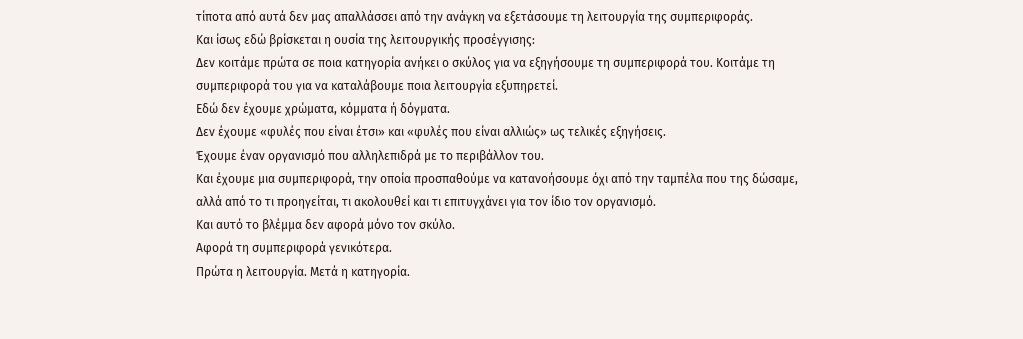τίποτα από αυτά δεν μας απαλλάσσει από την ανάγκη να εξετάσουμε τη λειτουργία της συμπεριφοράς.
Και ίσως εδώ βρίσκεται η ουσία της λειτουργικής προσέγγισης:
Δεν κοιτάμε πρώτα σε ποια κατηγορία ανήκει ο σκύλος για να εξηγήσουμε τη συμπεριφορά του. Κοιτάμε τη συμπεριφορά του για να καταλάβουμε ποια λειτουργία εξυπηρετεί.
Εδώ δεν έχουμε χρώματα, κόμματα ή δόγματα.
Δεν έχουμε «φυλές που είναι έτσι» και «φυλές που είναι αλλιώς» ως τελικές εξηγήσεις.
Έχουμε έναν οργανισμό που αλληλεπιδρά με το περιβάλλον του.
Και έχουμε μια συμπεριφορά, την οποία προσπαθούμε να κατανοήσουμε όχι από την ταμπέλα που της δώσαμε, αλλά από το τι προηγείται, τι ακολουθεί και τι επιτυγχάνει για τον ίδιο τον οργανισμό.
Και αυτό το βλέμμα δεν αφορά μόνο τον σκύλο.
Αφορά τη συμπεριφορά γενικότερα.
Πρώτα η λειτουργία. Μετά η κατηγορία.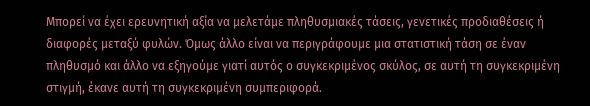Μπορεί να έχει ερευνητική αξία να μελετάμε πληθυσμιακές τάσεις, γενετικές προδιαθέσεις ή διαφορές μεταξύ φυλών. Όμως άλλο είναι να περιγράφουμε μια στατιστική τάση σε έναν πληθυσμό και άλλο να εξηγούμε γιατί αυτός ο συγκεκριμένος σκύλος, σε αυτή τη συγκεκριμένη στιγμή, έκανε αυτή τη συγκεκριμένη συμπεριφορά.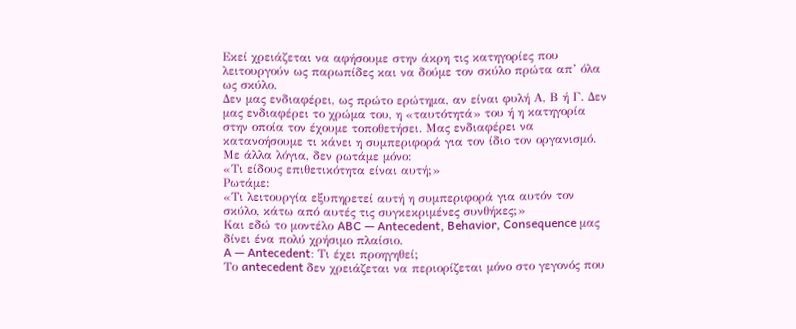Εκεί χρειάζεται να αφήσουμε στην άκρη τις κατηγορίες που λειτουργούν ως παρωπίδες και να δούμε τον σκύλο πρώτα απ’ όλα ως σκύλο.
Δεν μας ενδιαφέρει, ως πρώτο ερώτημα, αν είναι φυλή Α, Β ή Γ. Δεν μας ενδιαφέρει το χρώμα του, η «ταυτότητά» του ή η κατηγορία στην οποία τον έχουμε τοποθετήσει. Μας ενδιαφέρει να κατανοήσουμε τι κάνει η συμπεριφορά για τον ίδιο τον οργανισμό.
Με άλλα λόγια, δεν ρωτάμε μόνο:
«Τι είδους επιθετικότητα είναι αυτή;»
Ρωτάμε:
«Τι λειτουργία εξυπηρετεί αυτή η συμπεριφορά για αυτόν τον σκύλο, κάτω από αυτές τις συγκεκριμένες συνθήκες;»
Και εδώ το μοντέλο ABC — Antecedent, Behavior, Consequence μας δίνει ένα πολύ χρήσιμο πλαίσιο.
A — Antecedent: Τι έχει προηγηθεί;
Το antecedent δεν χρειάζεται να περιορίζεται μόνο στο γεγονός που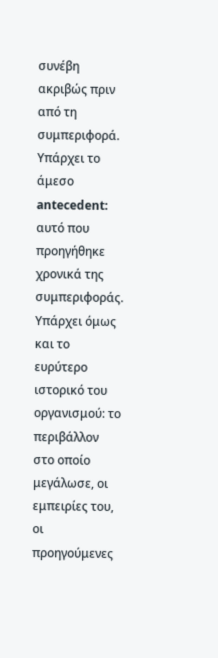συνέβη ακριβώς πριν από τη συμπεριφορά.
Υπάρχει το άμεσο antecedent: αυτό που προηγήθηκε χρονικά της συμπεριφοράς.
Υπάρχει όμως και το ευρύτερο ιστορικό του οργανισμού: το περιβάλλον στο οποίο μεγάλωσε, οι εμπειρίες του, οι προηγούμενες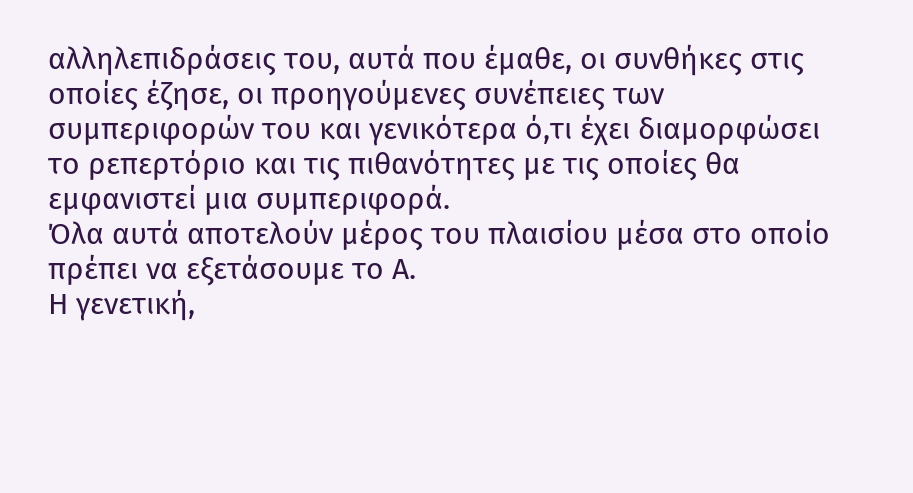αλληλεπιδράσεις του, αυτά που έμαθε, οι συνθήκες στις οποίες έζησε, οι προηγούμενες συνέπειες των συμπεριφορών του και γενικότερα ό,τι έχει διαμορφώσει το ρεπερτόριο και τις πιθανότητες με τις οποίες θα εμφανιστεί μια συμπεριφορά.
Όλα αυτά αποτελούν μέρος του πλαισίου μέσα στο οποίο πρέπει να εξετάσουμε το Α.
Η γενετική,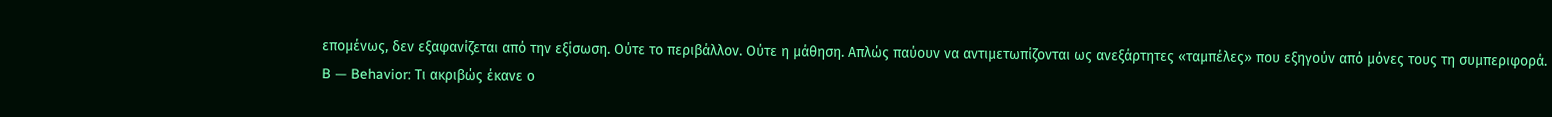επομένως, δεν εξαφανίζεται από την εξίσωση. Ούτε το περιβάλλον. Ούτε η μάθηση. Απλώς παύουν να αντιμετωπίζονται ως ανεξάρτητες «ταμπέλες» που εξηγούν από μόνες τους τη συμπεριφορά.
B — Behavior: Τι ακριβώς έκανε ο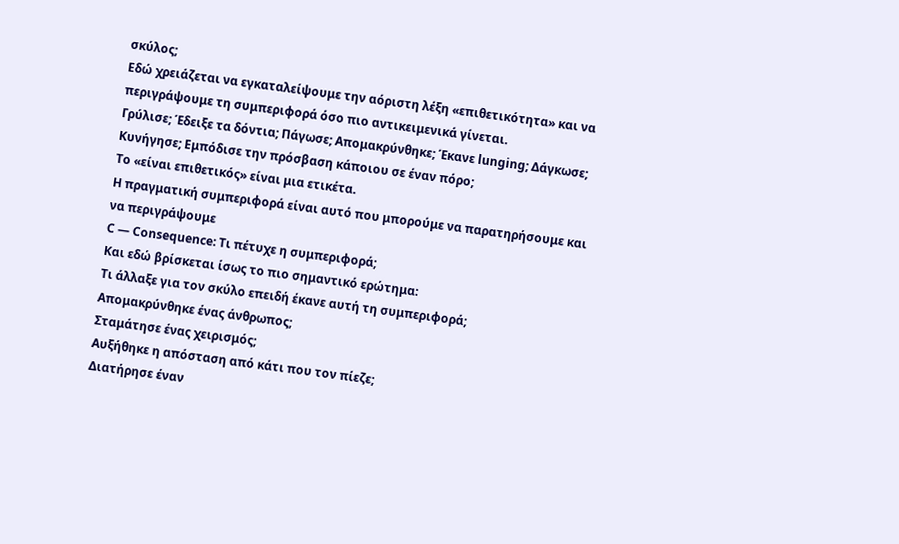σκύλος;
Εδώ χρειάζεται να εγκαταλείψουμε την αόριστη λέξη «επιθετικότητα» και να περιγράψουμε τη συμπεριφορά όσο πιο αντικειμενικά γίνεται.
Γρύλισε; Έδειξε τα δόντια; Πάγωσε; Απομακρύνθηκε; Έκανε lunging; Δάγκωσε; Κυνήγησε; Εμπόδισε την πρόσβαση κάποιου σε έναν πόρο;
Το «είναι επιθετικός» είναι μια ετικέτα.
Η πραγματική συμπεριφορά είναι αυτό που μπορούμε να παρατηρήσουμε και να περιγράψουμε
C — Consequence: Τι πέτυχε η συμπεριφορά;
Και εδώ βρίσκεται ίσως το πιο σημαντικό ερώτημα:
Τι άλλαξε για τον σκύλο επειδή έκανε αυτή τη συμπεριφορά;
Απομακρύνθηκε ένας άνθρωπος;
Σταμάτησε ένας χειρισμός;
Αυξήθηκε η απόσταση από κάτι που τον πίεζε;
Διατήρησε έναν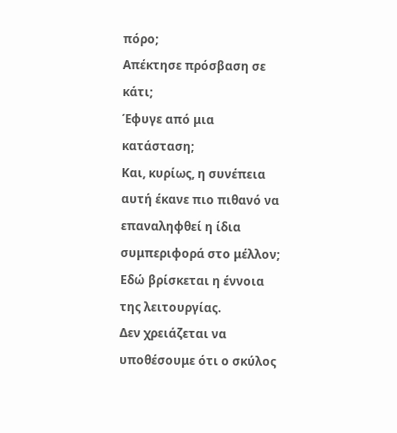πόρο;
Απέκτησε πρόσβαση σε κάτι;
Έφυγε από μια κατάσταση;
Και, κυρίως, η συνέπεια αυτή έκανε πιο πιθανό να επαναληφθεί η ίδια συμπεριφορά στο μέλλον;
Εδώ βρίσκεται η έννοια της λειτουργίας.
Δεν χρειάζεται να υποθέσουμε ότι ο σκύλος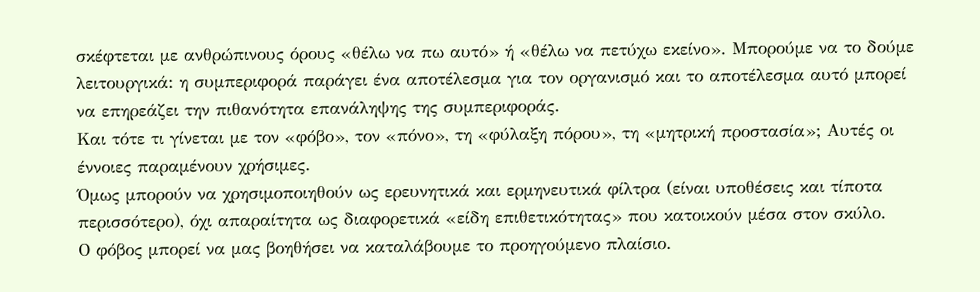σκέφτεται με ανθρώπινους όρους «θέλω να πω αυτό» ή «θέλω να πετύχω εκείνο». Μπορούμε να το δούμε λειτουργικά: η συμπεριφορά παράγει ένα αποτέλεσμα για τον οργανισμό και το αποτέλεσμα αυτό μπορεί να επηρεάζει την πιθανότητα επανάληψης της συμπεριφοράς.
Και τότε τι γίνεται με τον «φόβο», τον «πόνο», τη «φύλαξη πόρου», τη «μητρική προστασία»; Αυτές οι έννοιες παραμένουν χρήσιμες.
Όμως μπορούν να χρησιμοποιηθούν ως ερευνητικά και ερμηνευτικά φίλτρα (είναι υποθέσεις και τίποτα περισσότερο), όχι απαραίτητα ως διαφορετικά «είδη επιθετικότητας» που κατοικούν μέσα στον σκύλο.
Ο φόβος μπορεί να μας βοηθήσει να καταλάβουμε το προηγούμενο πλαίσιο.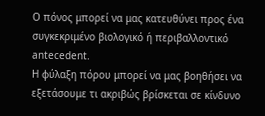Ο πόνος μπορεί να μας κατευθύνει προς ένα συγκεκριμένο βιολογικό ή περιβαλλοντικό antecedent.
Η φύλαξη πόρου μπορεί να μας βοηθήσει να εξετάσουμε τι ακριβώς βρίσκεται σε κίνδυνο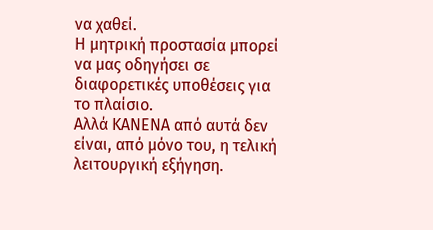να χαθεί.
Η μητρική προστασία μπορεί να μας οδηγήσει σε διαφορετικές υποθέσεις για το πλαίσιο.
Αλλά ΚΑΝΕΝΑ από αυτά δεν είναι, από μόνο του, η τελική λειτουργική εξήγηση.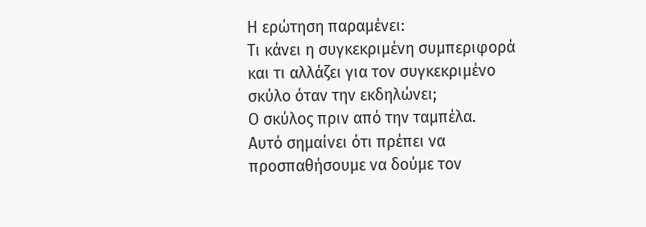Η ερώτηση παραμένει:
Τι κάνει η συγκεκριμένη συμπεριφορά και τι αλλάζει για τον συγκεκριμένο σκύλο όταν την εκδηλώνει;
Ο σκύλος πριν από την ταμπέλα.
Αυτό σημαίνει ότι πρέπει να προσπαθήσουμε να δούμε τον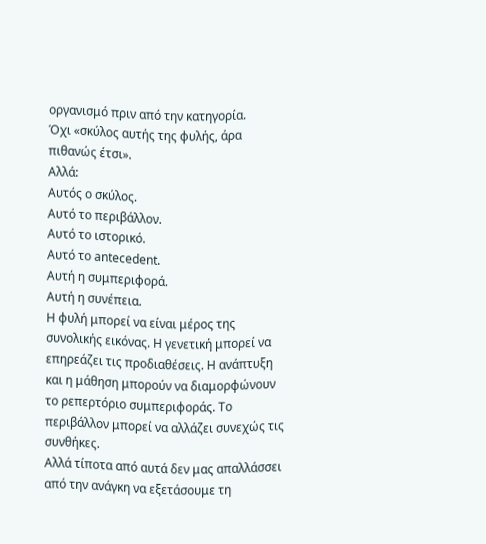οργανισμό πριν από την κατηγορία.
Όχι «σκύλος αυτής της φυλής, άρα πιθανώς έτσι».
Αλλά:
Αυτός ο σκύλος.
Αυτό το περιβάλλον.
Αυτό το ιστορικό.
Αυτό το antecedent.
Αυτή η συμπεριφορά.
Αυτή η συνέπεια.
Η φυλή μπορεί να είναι μέρος της συνολικής εικόνας. Η γενετική μπορεί να επηρεάζει τις προδιαθέσεις. Η ανάπτυξη και η μάθηση μπορούν να διαμορφώνουν το ρεπερτόριο συμπεριφοράς. Το περιβάλλον μπορεί να αλλάζει συνεχώς τις συνθήκες.
Αλλά τίποτα από αυτά δεν μας απαλλάσσει από την ανάγκη να εξετάσουμε τη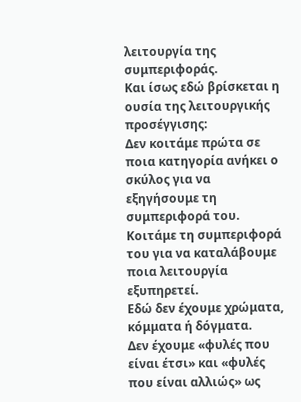λειτουργία της συμπεριφοράς.
Και ίσως εδώ βρίσκεται η ουσία της λειτουργικής προσέγγισης:
Δεν κοιτάμε πρώτα σε ποια κατηγορία ανήκει ο σκύλος για να εξηγήσουμε τη συμπεριφορά του. Κοιτάμε τη συμπεριφορά του για να καταλάβουμε ποια λειτουργία εξυπηρετεί.
Εδώ δεν έχουμε χρώματα, κόμματα ή δόγματα.
Δεν έχουμε «φυλές που είναι έτσι» και «φυλές που είναι αλλιώς» ως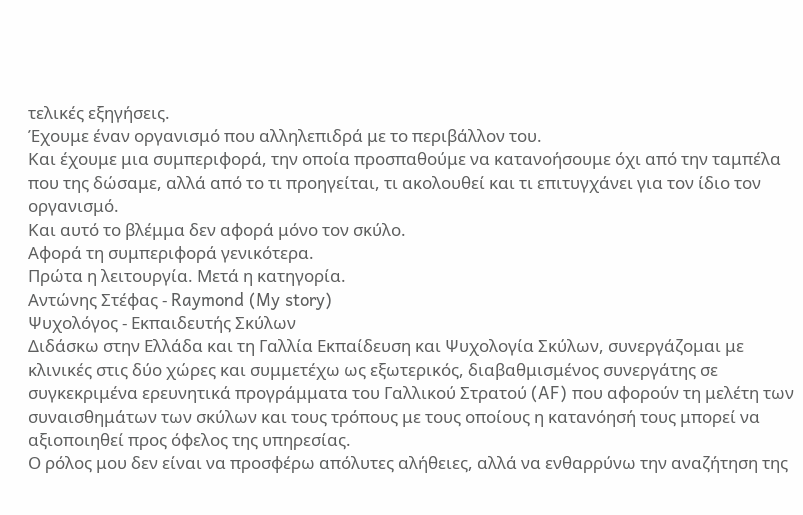τελικές εξηγήσεις.
Έχουμε έναν οργανισμό που αλληλεπιδρά με το περιβάλλον του.
Και έχουμε μια συμπεριφορά, την οποία προσπαθούμε να κατανοήσουμε όχι από την ταμπέλα που της δώσαμε, αλλά από το τι προηγείται, τι ακολουθεί και τι επιτυγχάνει για τον ίδιο τον οργανισμό.
Και αυτό το βλέμμα δεν αφορά μόνο τον σκύλο.
Αφορά τη συμπεριφορά γενικότερα.
Πρώτα η λειτουργία. Μετά η κατηγορία.
Αντώνης Στέφας - Raymond (My story)
Ψυχολόγος - Εκπαιδευτής Σκύλων
Διδάσκω στην Ελλάδα και τη Γαλλία Εκπαίδευση και Ψυχολογία Σκύλων, συνεργάζομαι με κλινικές στις δύο χώρες και συμμετέχω ως εξωτερικός, διαβαθμισμένος συνεργάτης σε συγκεκριμένα ερευνητικά προγράμματα του Γαλλικού Στρατού (AF) που αφορούν τη μελέτη των συναισθημάτων των σκύλων και τους τρόπους με τους οποίους η κατανόησή τους μπορεί να αξιοποιηθεί προς όφελος της υπηρεσίας.
Ο ρόλος μου δεν είναι να προσφέρω απόλυτες αλήθειες, αλλά να ενθαρρύνω την αναζήτηση της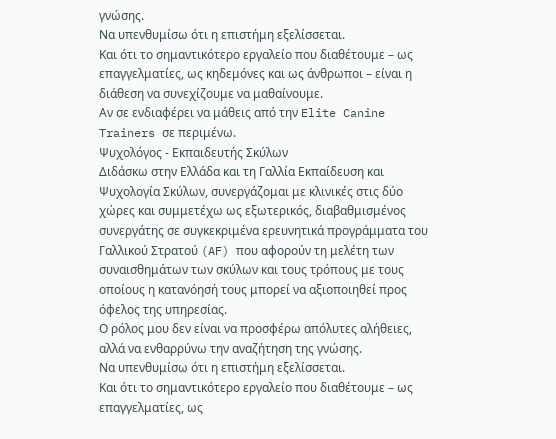γνώσης.
Να υπενθυμίσω ότι η επιστήμη εξελίσσεται.
Και ότι το σημαντικότερο εργαλείο που διαθέτουμε – ως επαγγελματίες, ως κηδεμόνες και ως άνθρωποι – είναι η διάθεση να συνεχίζουμε να μαθαίνουμε.
Αν σε ενδιαφέρει να μάθεις από την Elite Canine Trainers σε περιμένω.
Ψυχολόγος - Εκπαιδευτής Σκύλων
Διδάσκω στην Ελλάδα και τη Γαλλία Εκπαίδευση και Ψυχολογία Σκύλων, συνεργάζομαι με κλινικές στις δύο χώρες και συμμετέχω ως εξωτερικός, διαβαθμισμένος συνεργάτης σε συγκεκριμένα ερευνητικά προγράμματα του Γαλλικού Στρατού (AF) που αφορούν τη μελέτη των συναισθημάτων των σκύλων και τους τρόπους με τους οποίους η κατανόησή τους μπορεί να αξιοποιηθεί προς όφελος της υπηρεσίας.
Ο ρόλος μου δεν είναι να προσφέρω απόλυτες αλήθειες, αλλά να ενθαρρύνω την αναζήτηση της γνώσης.
Να υπενθυμίσω ότι η επιστήμη εξελίσσεται.
Και ότι το σημαντικότερο εργαλείο που διαθέτουμε – ως επαγγελματίες, ως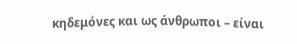κηδεμόνες και ως άνθρωποι – είναι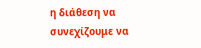η διάθεση να συνεχίζουμε να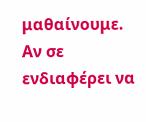μαθαίνουμε.
Αν σε ενδιαφέρει να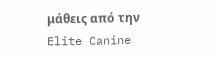μάθεις από την Elite Canine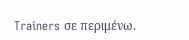Trainers σε περιμένω.